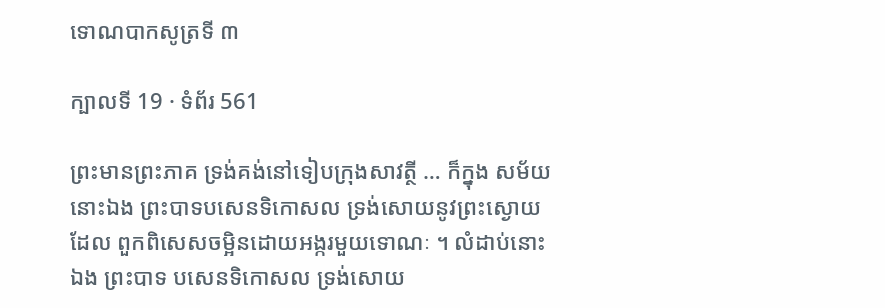ទោណបាកសូត្រទី ៣

ក្បាលទី 19 · ទំព័រ 561

ព្រះមានព្រះភាគ ទ្រង់គង់នៅទៀបក្រុងសាវត្ថី … ក៏ក្នុង សម័យនោះឯង ព្រះបាទបសេនទិកោសល ទ្រង់សោយនូវព្រះស្ងោយដែល ពួកពិសេសចម្អិនដោយអង្ករមួយទោណៈ ។ លំដាប់នោះឯង ព្រះបាទ បសេនទិកោសល ទ្រង់សោយ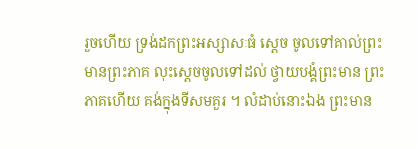រួចហើយ ទ្រង់ដកព្រះអស្សាសៈធំ ស្តេច ចូលទៅគាល់ព្រះមានព្រះភាគ លុះស្តេចចូលទៅដល់ ថ្វាយបង្គំព្រះមាន ព្រះភាគហើយ គង់ក្នុងទីសមគួរ ។ លំដាប់នោះឯង ព្រះមាន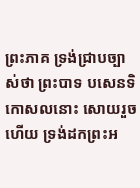ព្រះភាគ ទ្រង់ជ្រាបច្បាស់ថា ព្រះបាទ បសេនទិកោសលនោះ សោយរួចហើយ ទ្រង់ដកព្រះអ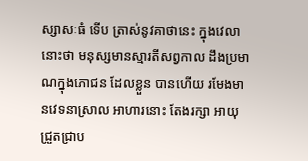ស្សាសៈធំ ទើប ត្រាស់នូវគាថានេះ ក្នុងវេលានោះថា មនុស្សមានស្មារតីសព្វកាល ដឹងប្រមាណក្នុងភោជន ដែលខ្លួន បានហើយ រមែងមានវេទនាស្រាល អាហារនោះ តែងរក្សា អាយុ ជ្រួតជ្រាប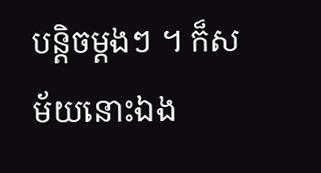បន្តិចម្តងៗ ។ ក៏សម័យនោះឯង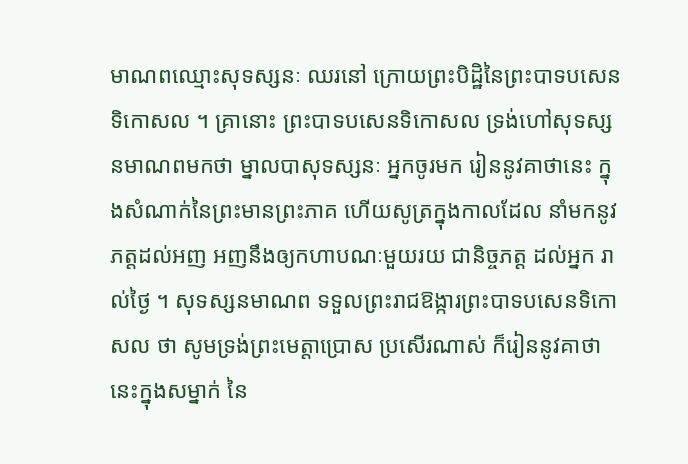មាណពឈ្មោះសុទស្សនៈ ឈរនៅ ក្រោយព្រះបិដ្ឋិនៃព្រះបាទបសេនទិកោសល ។ គ្រានោះ ព្រះបាទបសេនទិកោសល ទ្រង់ហៅសុទស្សនមាណពមកថា ម្នាលបាសុទស្សនៈ អ្នកចូរមក រៀននូវគាថានេះ ក្នុងសំណាក់នៃព្រះមានព្រះភាគ ហើយសូត្រក្នុងកាលដែល នាំមកនូវភត្តដល់អញ អញនឹងឲ្យកហាបណៈមួយរយ ជានិច្ចភត្ត ដល់អ្នក រាល់ថ្ងៃ ។ សុទស្សនមាណព ទទួលព្រះរាជឱង្ការព្រះបាទបសេនទិកោសល ថា សូមទ្រង់ព្រះមេត្តាប្រោស ប្រសើរណាស់ ក៏រៀននូវគាថានេះក្នុងសម្នាក់ នៃ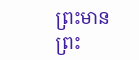ព្រះមានព្រះ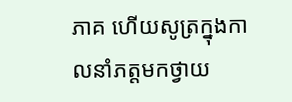ភាគ ហើយសូត្រក្នុងកាលនាំភត្តមកថ្វាយ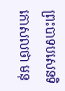ព្រះបាទបសេនទិកោសលថា មនុ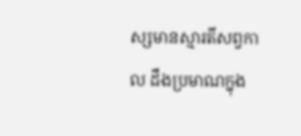ស្សមានស្មារតីសព្វកាល ដឹងប្រមាណក្នុង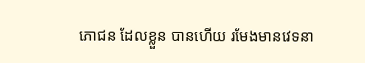ភោជន ដែលខ្លួន បានហើយ រមែងមានវេទនា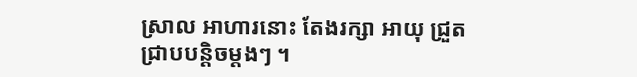ស្រាល អាហារនោះ តែងរក្សា អាយុ ជ្រួតជ្រាបបន្តិចម្តងៗ ។